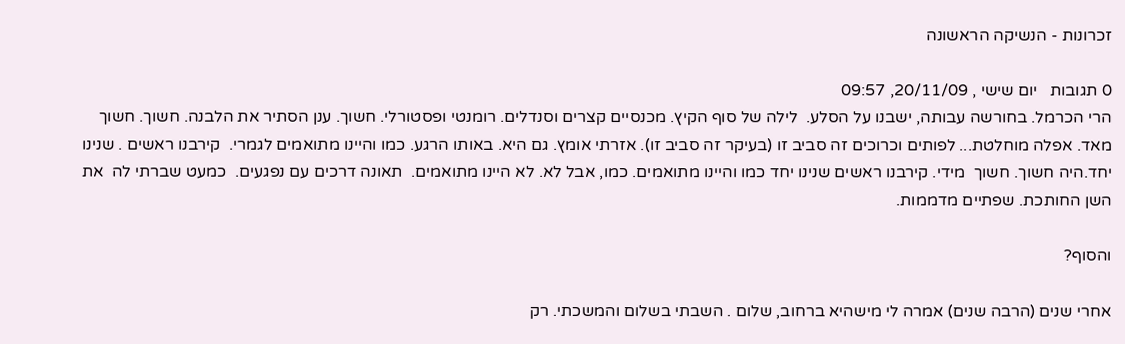זכרונות - הנשיקה הראשונה

0 תגובות   יום שישי , 20/11/09, 09:57
הרי הכרמל. בחורשה עבותה, ישבנו על הסלע.  לילה של סוף הקיץ. מכנסיים קצרים וסנדלים. רומנטי ופסטורלי. חשוך. ענן הסתיר את הלבנה. חשוך. חשוך מאד. אפלה מוחלטת... לפותים וכרוכים זה סביב זו (בעיקר זה סביב זו). אזרתי אומץ. גם היא. באותו הרגע. כמו והיינו מתואמים לגמרי.  קירבנו ראשים . שנינו יחד.היה חשוך. חשוך  מידי. קירבנו ראשים שנינו יחד כמו והיינו מתואמים. כמו, אבל לא. לא היינו מתואמים.  תאונה דרכים עם נפגעים.  כמעט שברתי לה  את השן החותכת. שפתיים מדממות.

והסוף?

אחרי שנים (הרבה שנים) אמרה לי מישהיא ברחוב, שלום . השבתי בשלום והמשכתי. רק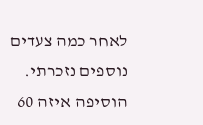לאחר כמה צעדים נוספים נזכרתי. הוסיפה איזה 60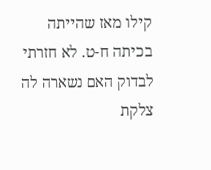קילו מאז שהייתה בכיתה ח-ט. לא חזרתי לבדוק האם נשארה לה צלקת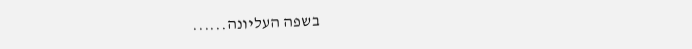בשפה העליונה......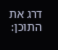דרג את התוכן: